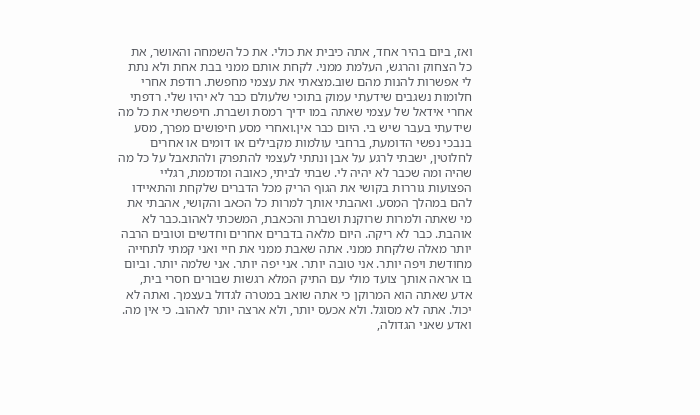ואז, ביום בהיר אחד, אתה כיבית את כולי. את כל השמחה והאושר, את כל הצחוק והרגש, העלמת ממני. לקחת אותם ממני בבת אחת ולא נתת לי אפשרות להנות מהם שוב.מצאתי את עצמי מחפשת. רודפת אחרי חלומות נשגבים שידעתי עמוק בתוכי שלעולם כבר לא יהיו שלי. רדפתי אחרי אידאל של עצמי שאתה במו ידיך רמסת ושברת. חיפשתי את כל מה שידעתי בעבר שיש בי. היום כבר אין.ואחרי מסע חיפושים מפרך, מסע בנבכי נפשי הדומעת, ברחבי עולמות מקבילים או דומים או אחרים לחלוטין, ישבתי לרגע על אבן ונתתי לעצמי להתפרק ולהתאבל על כל מה שהיה ומה שכבר לא יהיה לי. שבתי לביתי, כאובה ומדממת, רגליי הפצועות גוררות בקושי את הגוף הריק מכל הדברים שלקחת והתאיידו להם במהלך המסע. ואהבתי אותך למרות כל הכאב והקושי, אהבתי את מי שאתה ולמרות שרוקנת ושברת והכאבת, המשכתי לאהוב.כבר לא אוהבת. כבר לא ריקה. היום מלאה בדברים אחרים וחדשים וטובים הרבה יותר מאלה שלקחת ממני. אתה שאבת ממני את חיי ואני קמתי לתחייה מחודשת ויפה יותר. אני טובה יותר. אני יפה יותר. אני שלמה יותר. וביום בו אראה אותך צועד מולי עם התיק המלא רגשות שבורים חסרי בית, אדע שאתה הוא המרוקן כי אתה שואב במטרה לגדול בעצמך. ואתה לא יכול. אתה לא מסוגל. ולא אכעס יותר, ולא ארצה יותר לאהוב. כי אין מה. ואדע שאני הגדולה,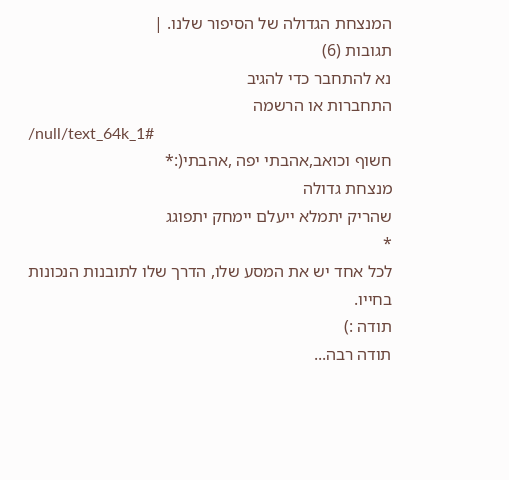המנצחת הגדולה של הסיפור שלנו. |
תגובות (6)
נא להתחבר כדי להגיב
התחברות או הרשמה
/null/text_64k_1#
חשוף וכואב,אהבתי יפה ,אהבתי(:*
מנצחת גדולה
שהריק יתמלא ייעלם יימחק יתפוגג
*
לכל אחד יש את המסע שלו, הדרך שלו לתובנות הנכונות בחייו.
תודה :)
תודה רבה...